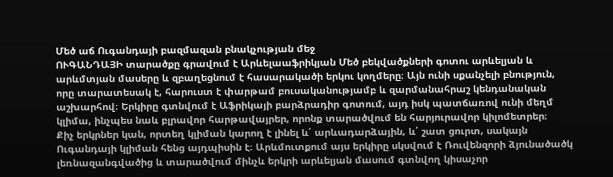Մեծ աճ Ուգանդայի բազմազան բնակչության մեջ
ՈՒԳԱՆԴԱՅԻ տարածքը գրավում է Արևելաաֆրիկյան Մեծ բեկվածքների գոտու արևելյան և արևմտյան մասերը և զբաղեցնում է հասարակածի երկու կողմերը։ Այն ունի սքանչելի բնություն, որը տարատեսակ է, հարուստ է փարթամ բուսականությամբ և զարմանահրաշ կենդանական աշխարհով։ Երկիրը գտնվում է Աֆրիկայի բարձրադիր գոտում, այդ իսկ պատճառով ունի մեղմ կլիմա, ինչպես նաև բլրավոր հարթավայրեր, որոնք տարածվում են հարյուրավոր կիլոմետրեր։
Քիչ երկրներ կան, որտեղ կլիման կարող է լինել և՛ արևադարձային, և՛ շատ ցուրտ, սակայն Ուգանդայի կլիման հենց այդպիսին է։ Արևմուտքում այս երկիրը սկսվում է Ռուվենզորի ձյունածածկ լեռնազանգվածից և տարածվում մինչև երկրի արևելյան մասում գտնվող կիսաչոր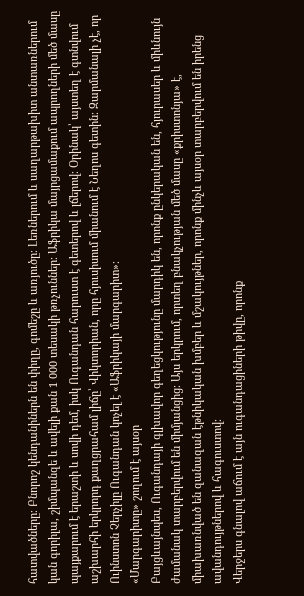հատվածները։ Բնորոշ կենդանիներն են փիղը, գոմեշը և առյուծը։ Լեռներում և սաղարթախիտ անտառներում կան գորիլա, շիմպանզե և ավելի քան 1 000 տեսակի թռչուններ։ Աֆրիկա մայրցամաքում ապրողների մեծ մասը պայքարում է երաշտի և սովի դեմ, իսկ Ուգանդան հարուստ է գետերով և լճերով։ Օրինակ՝ այստեղ է գտնվում աշխարհի երկրորդ քաղցրահամ լիճը՝ Վիկտորիան, որը հյուսիսում միանում է Նեղոս գետին։ Զարմանալի չէ, որ Ուինստոն Չերչիլը Ուգանդան կոչել է «Աֆրիկայի մարգարիտ»։
«Մարգարիտը» շողում է այսօր
Բայցևայնպես, Ուգանդայի գլխավոր գեղեցկությունը մարդիկ են, որոնք ընկերական են, հյուրասեր և միևնույն ժամանակ տարբերվում են միմյանցից։ Այս երկրում, որտեղ բնակչության մեծ մասը «քրիստոնյա» է, միախառնված են զանազան էթնիկական խմբեր և մշակույթներ, որոնք մինչև այսօր տարբերվում են իրենց ավանդույթներով և հագուստով։
Վերջերս գնալով աճում է այն ուգանդացիների թիվը, որոնք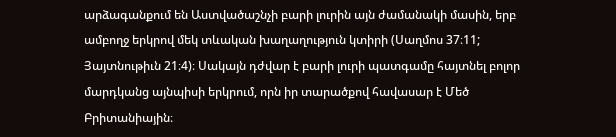արձագանքում են Աստվածաշնչի բարի լուրին այն ժամանակի մասին, երբ ամբողջ երկրով մեկ տևական խաղաղություն կտիրի (Սաղմոս 37։11; Յայտնութիւն 21։4)։ Սակայն դժվար է բարի լուրի պատգամը հայտնել բոլոր մարդկանց այնպիսի երկրում, որն իր տարածքով հավասար է Մեծ Բրիտանիային։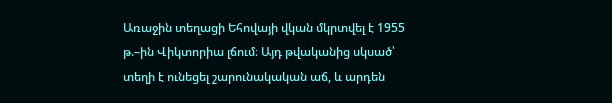Առաջին տեղացի Եհովայի վկան մկրտվել է 1955 թ.–ին Վիկտորիա լճում։ Այդ թվականից սկսած՝ տեղի է ունեցել շարունակական աճ, և արդեն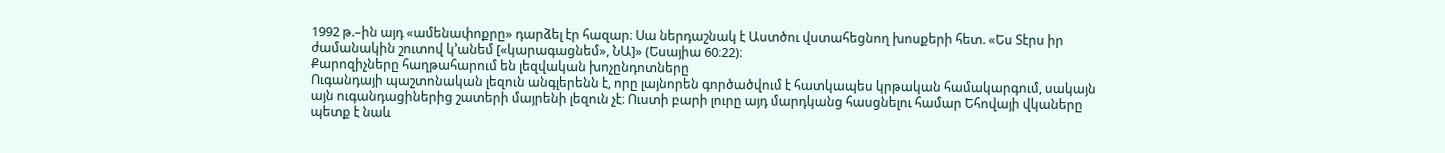1992 թ.–ին այդ «ամենափոքրը» դարձել էր հազար։ Սա ներդաշնակ է Աստծու վստահեցնող խոսքերի հետ. «Ես Տէրս իր ժամանակին շուտով կ’անեմ [«կարագացնեմ», ՆԱ]» (Եսայիա 60։22)։
Քարոզիչները հաղթահարում են լեզվական խոչընդոտները
Ուգանդայի պաշտոնական լեզուն անգլերենն է, որը լայնորեն գործածվում է հատկապես կրթական համակարգում, սակայն այն ուգանդացիներից շատերի մայրենի լեզուն չէ։ Ուստի բարի լուրը այդ մարդկանց հասցնելու համար Եհովայի վկաները պետք է նաև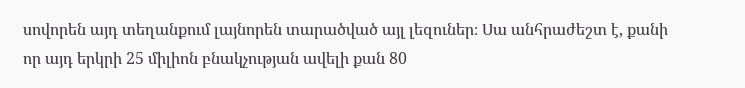սովորեն այդ տեղանքում լայնորեն տարածված այլ լեզուներ։ Սա անհրաժեշտ է, քանի որ այդ երկրի 25 միլիոն բնակչության ավելի քան 80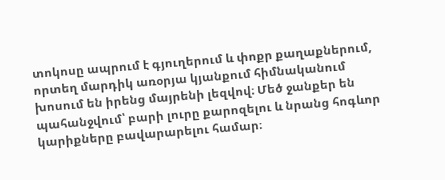տոկոսը ապրում է գյուղերում և փոքր քաղաքներում, որտեղ մարդիկ առօրյա կյանքում հիմնականում խոսում են իրենց մայրենի լեզվով։ Մեծ ջանքեր են պահանջվում՝ բարի լուրը քարոզելու և նրանց հոգևոր կարիքները բավարարելու համար։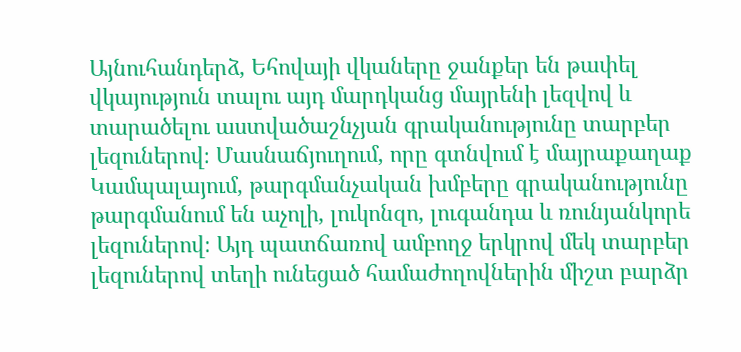Այնուհանդերձ, Եհովայի վկաները ջանքեր են թափել վկայություն տալու այդ մարդկանց մայրենի լեզվով և տարածելու աստվածաշնչյան գրականությունը տարբեր լեզուներով։ Մասնաճյուղում, որը գտնվում է մայրաքաղաք Կամպալայում, թարգմանչական խմբերը գրականությունը թարգմանում են աչոլի, լուկոնզո, լուգանդա և ռունյանկորե լեզուներով։ Այդ պատճառով ամբողջ երկրով մեկ տարբեր լեզուներով տեղի ունեցած համաժողովներին միշտ բարձր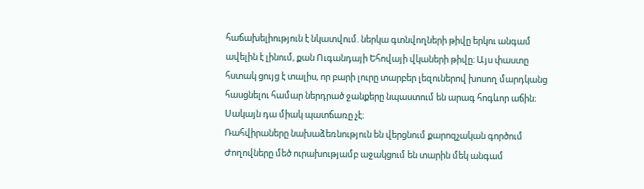հաճախելիություն է նկատվում. ներկա գտնվողների թիվը երկու անգամ ավելին է լինում, քան Ուգանդայի Եհովայի վկաների թիվը։ Այս փաստը հստակ ցույց է տալիս, որ բարի լուրը տարբեր լեզուներով խոսող մարդկանց հասցնելու համար ներդրած ջանքերը նպաստում են արագ հոգևոր աճին։ Սակայն դա միակ պատճառը չէ։
Ռահվիրաները նախաձեռնություն են վերցնում քարոզչական գործում
Ժողովները մեծ ուրախությամբ աջակցում են տարին մեկ անգամ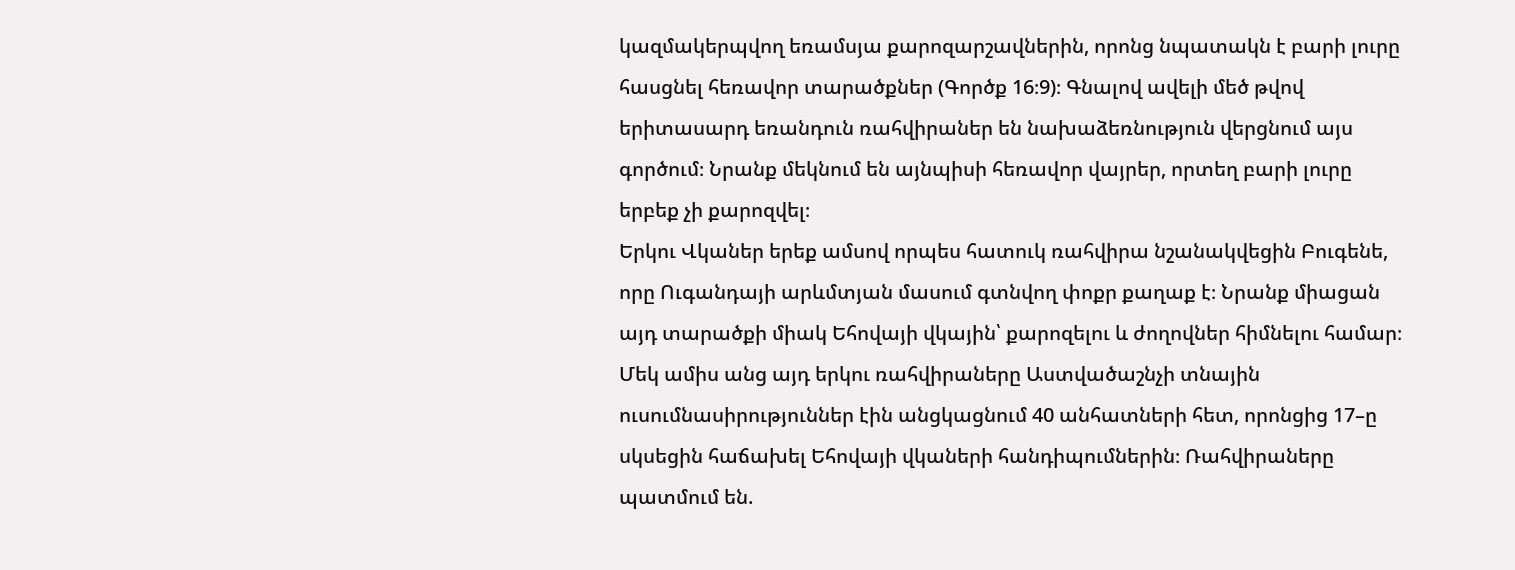կազմակերպվող եռամսյա քարոզարշավներին, որոնց նպատակն է բարի լուրը հասցնել հեռավոր տարածքներ (Գործք 16։9)։ Գնալով ավելի մեծ թվով երիտասարդ եռանդուն ռահվիրաներ են նախաձեռնություն վերցնում այս գործում։ Նրանք մեկնում են այնպիսի հեռավոր վայրեր, որտեղ բարի լուրը երբեք չի քարոզվել։
Երկու Վկաներ երեք ամսով որպես հատուկ ռահվիրա նշանակվեցին Բուգենե, որը Ուգանդայի արևմտյան մասում գտնվող փոքր քաղաք է։ Նրանք միացան այդ տարածքի միակ Եհովայի վկային՝ քարոզելու և ժողովներ հիմնելու համար։ Մեկ ամիս անց այդ երկու ռահվիրաները Աստվածաշնչի տնային ուսումնասիրություններ էին անցկացնում 40 անհատների հետ, որոնցից 17–ը սկսեցին հաճախել Եհովայի վկաների հանդիպումներին։ Ռահվիրաները պատմում են.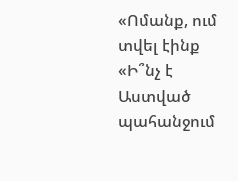«Ոմանք, ում տվել էինք «Ի՞նչ է Աստված պահանջում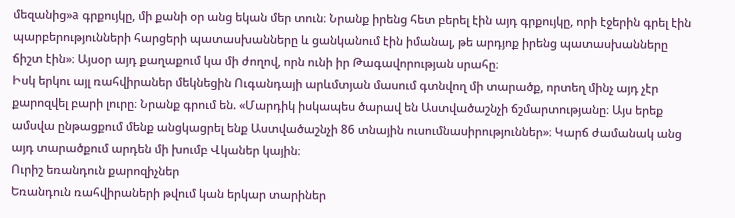մեզանից»a գրքույկը, մի քանի օր անց եկան մեր տուն։ Նրանք իրենց հետ բերել էին այդ գրքույկը, որի էջերին գրել էին պարբերությունների հարցերի պատասխանները և ցանկանում էին իմանալ, թե արդյոք իրենց պատասխանները ճիշտ էին»։ Այսօր այդ քաղաքում կա մի ժողով, որն ունի իր Թագավորության սրահը։
Իսկ երկու այլ ռահվիրաներ մեկնեցին Ուգանդայի արևմտյան մասում գտնվող մի տարածք, որտեղ մինչ այդ չէր քարոզվել բարի լուրը։ Նրանք գրում են. «Մարդիկ իսկապես ծարավ են Աստվածաշնչի ճշմարտությանը։ Այս երեք ամսվա ընթացքում մենք անցկացրել ենք Աստվածաշնչի 86 տնային ուսումնասիրություններ»։ Կարճ ժամանակ անց այդ տարածքում արդեն մի խումբ Վկաներ կային։
Ուրիշ եռանդուն քարոզիչներ
Եռանդուն ռահվիրաների թվում կան երկար տարիներ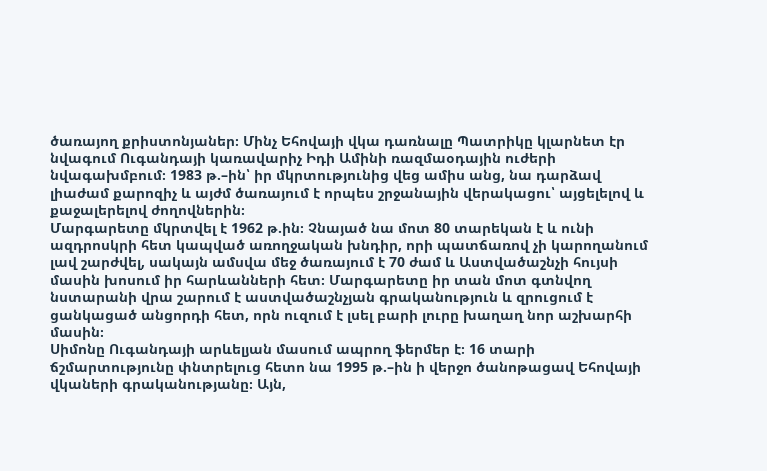ծառայող քրիստոնյաներ։ Մինչ Եհովայի վկա դառնալը Պատրիկը կլարնետ էր նվագում Ուգանդայի կառավարիչ Իդի Ամինի ռազմաօդային ուժերի նվագախմբում։ 1983 թ.–ին՝ իր մկրտությունից վեց ամիս անց, նա դարձավ լիաժամ քարոզիչ և այժմ ծառայում է որպես շրջանային վերակացու՝ այցելելով և քաջալերելով ժողովներին։
Մարգարետը մկրտվել է 1962 թ.ին։ Չնայած նա մոտ 80 տարեկան է և ունի ազդրոսկրի հետ կապված առողջական խնդիր, որի պատճառով չի կարողանում լավ շարժվել, սակայն ամսվա մեջ ծառայում է 70 ժամ և Աստվածաշնչի հույսի մասին խոսում իր հարևանների հետ։ Մարգարետը իր տան մոտ գտնվող նստարանի վրա շարում է աստվածաշնչյան գրականություն և զրուցում է ցանկացած անցորդի հետ, որն ուզում է լսել բարի լուրը խաղաղ նոր աշխարհի մասին։
Սիմոնը Ուգանդայի արևելյան մասում ապրող ֆերմեր է։ 16 տարի ճշմարտությունը փնտրելուց հետո նա 1995 թ.–ին ի վերջո ծանոթացավ Եհովայի վկաների գրականությանը։ Այն,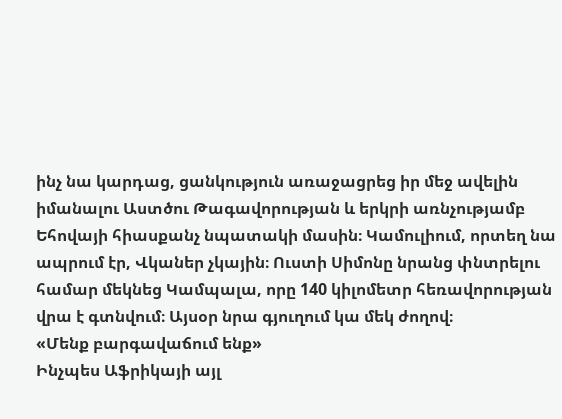ինչ նա կարդաց, ցանկություն առաջացրեց իր մեջ ավելին իմանալու Աստծու Թագավորության և երկրի առնչությամբ Եհովայի հիասքանչ նպատակի մասին։ Կամուլիում, որտեղ նա ապրում էր, Վկաներ չկային։ Ուստի Սիմոնը նրանց փնտրելու համար մեկնեց Կամպալա, որը 140 կիլոմետր հեռավորության վրա է գտնվում։ Այսօր նրա գյուղում կա մեկ ժողով։
«Մենք բարգավաճում ենք»
Ինչպես Աֆրիկայի այլ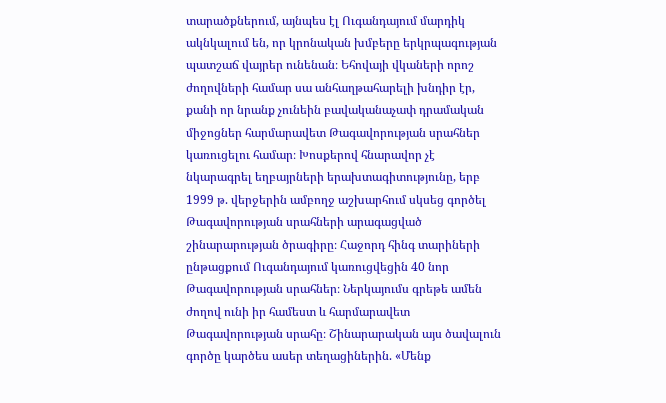տարածքներում, այնպես էլ Ուգանդայում մարդիկ ակնկալում են, որ կրոնական խմբերը երկրպագության պատշաճ վայրեր ունենան։ Եհովայի վկաների որոշ ժողովների համար սա անհաղթահարելի խնդիր էր, քանի որ նրանք չունեին բավականաչափ դրամական միջոցներ հարմարավետ Թագավորության սրահներ կառուցելու համար։ Խոսքերով հնարավոր չէ նկարագրել եղբայրների երախտագիտությունը, երբ 1999 թ. վերջերին ամբողջ աշխարհում սկսեց գործել Թագավորության սրահների արագացված շինարարության ծրագիրը։ Հաջորդ հինգ տարիների ընթացքում Ուգանդայում կառուցվեցին 40 նոր Թագավորության սրահներ։ Ներկայումս գրեթե ամեն ժողով ունի իր համեստ և հարմարավետ Թագավորության սրահը։ Շինարարական այս ծավալուն գործը կարծես ասեր տեղացիներին. «Մենք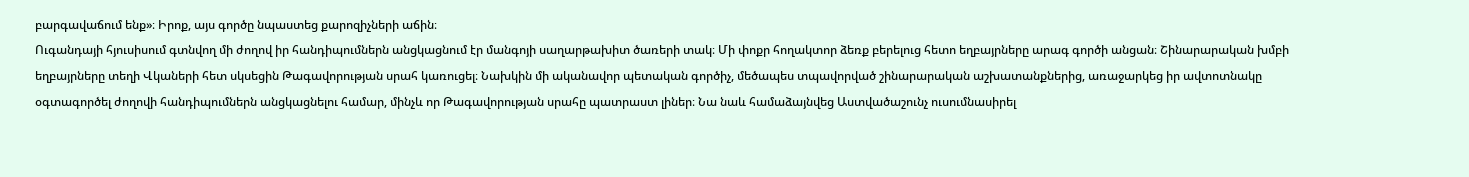բարգավաճում ենք»։ Իրոք, այս գործը նպաստեց քարոզիչների աճին։
Ուգանդայի հյուսիսում գտնվող մի ժողով իր հանդիպումներն անցկացնում էր մանգոյի սաղարթախիտ ծառերի տակ։ Մի փոքր հողակտոր ձեռք բերելուց հետո եղբայրները արագ գործի անցան։ Շինարարական խմբի եղբայրները տեղի Վկաների հետ սկսեցին Թագավորության սրահ կառուցել։ Նախկին մի ականավոր պետական գործիչ, մեծապես տպավորված շինարարական աշխատանքներից, առաջարկեց իր ավտոտնակը օգտագործել ժողովի հանդիպումներն անցկացնելու համար, մինչև որ Թագավորության սրահը պատրաստ լիներ։ Նա նաև համաձայնվեց Աստվածաշունչ ուսումնասիրել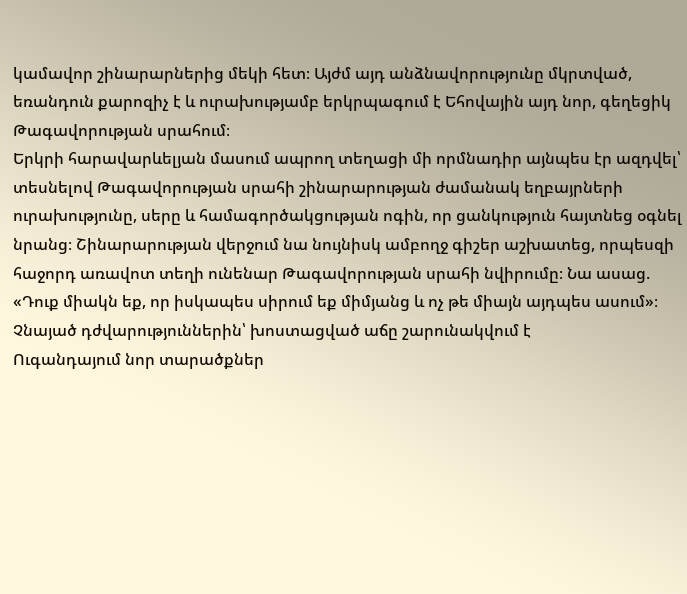կամավոր շինարարներից մեկի հետ։ Այժմ այդ անձնավորությունը մկրտված, եռանդուն քարոզիչ է և ուրախությամբ երկրպագում է Եհովային այդ նոր, գեղեցիկ Թագավորության սրահում։
Երկրի հարավարևելյան մասում ապրող տեղացի մի որմնադիր այնպես էր ազդվել՝ տեսնելով Թագավորության սրահի շինարարության ժամանակ եղբայրների ուրախությունը, սերը և համագործակցության ոգին, որ ցանկություն հայտնեց օգնել նրանց։ Շինարարության վերջում նա նույնիսկ ամբողջ գիշեր աշխատեց, որպեսզի հաջորդ առավոտ տեղի ունենար Թագավորության սրահի նվիրումը։ Նա ասաց. «Դուք միակն եք, որ իսկապես սիրում եք միմյանց և ոչ թե միայն այդպես ասում»։
Չնայած դժվարություններին՝ խոստացված աճը շարունակվում է
Ուգանդայում նոր տարածքներ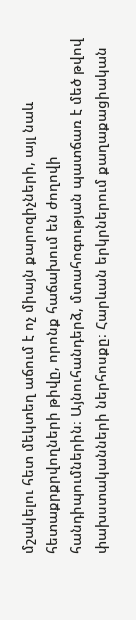մշակելու հետ մեկտեղ աճում է ոչ միայն քարոզիչների, այլ նաև հետաքրքրվողների թիվը, որոնք հաճախում են ժողովի հանդիպումներին։ Այնուհանդերձ, մտահոգության պատճառ է մեծ թվով փախստականների ներհոսքը։ Հարևան երկրներում քաղաքացիական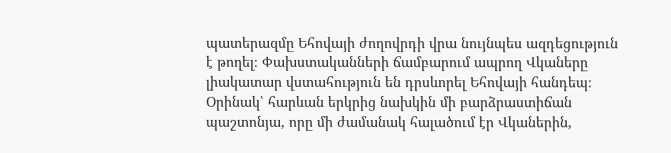պատերազմը Եհովայի ժողովրդի վրա նույնպես ազդեցություն է թողել։ Փախստականների ճամբարում ապրող Վկաները լիակատար վստահություն են դրսևորել Եհովայի հանդեպ։ Օրինակ՝ հարևան երկրից նախկին մի բարձրաստիճան պաշտոնյա, որը մի ժամանակ հալածում էր Վկաներին,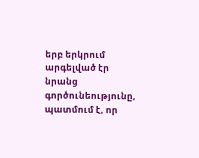երբ երկրում արգելված էր նրանց գործունեությունը, պատմում է, որ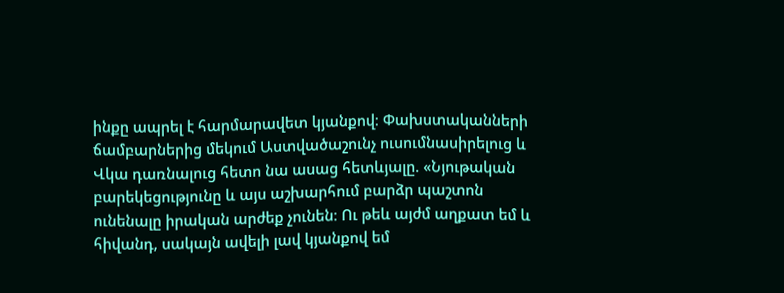ինքը ապրել է հարմարավետ կյանքով։ Փախստականների ճամբարներից մեկում Աստվածաշունչ ուսումնասիրելուց և Վկա դառնալուց հետո նա ասաց հետևյալը. «Նյութական բարեկեցությունը և այս աշխարհում բարձր պաշտոն ունենալը իրական արժեք չունեն։ Ու թեև այժմ աղքատ եմ և հիվանդ, սակայն ավելի լավ կյանքով եմ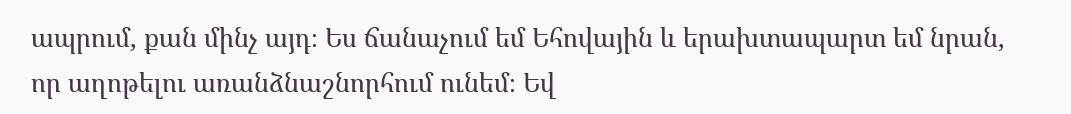ապրում, քան մինչ այդ։ Ես ճանաչում եմ Եհովային և երախտապարտ եմ նրան, որ աղոթելու առանձնաշնորհում ունեմ։ Եվ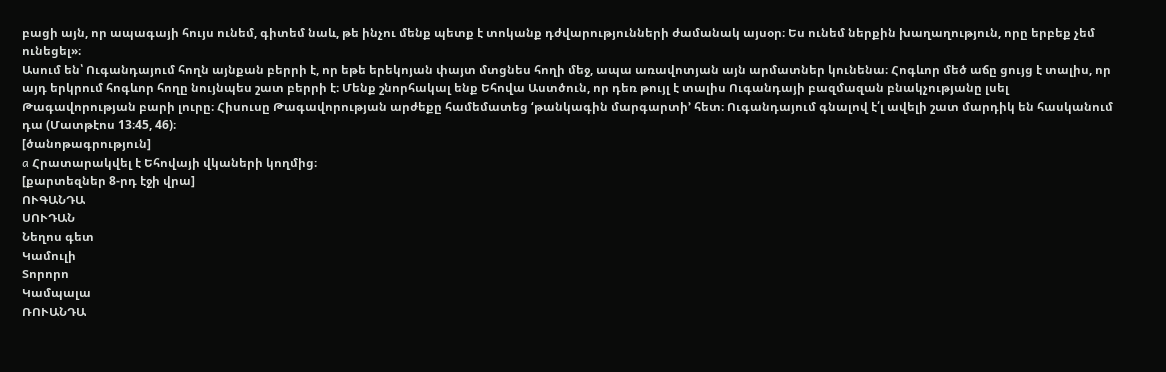բացի այն, որ ապագայի հույս ունեմ, գիտեմ նաև, թե ինչու մենք պետք է տոկանք դժվարությունների ժամանակ այսօր։ Ես ունեմ ներքին խաղաղություն, որը երբեք չեմ ունեցել»։
Ասում են՝ Ուգանդայում հողն այնքան բերրի է, որ եթե երեկոյան փայտ մտցնես հողի մեջ, ապա առավոտյան այն արմատներ կունենա։ Հոգևոր մեծ աճը ցույց է տալիս, որ այդ երկրում հոգևոր հողը նույնպես շատ բերրի է։ Մենք շնորհակալ ենք Եհովա Աստծուն, որ դեռ թույլ է տալիս Ուգանդայի բազմազան բնակչությանը լսել Թագավորության բարի լուրը։ Հիսուսը Թագավորության արժեքը համեմատեց ‘թանկագին մարգարտի’ հետ։ Ուգանդայում գնալով է՛լ ավելի շատ մարդիկ են հասկանում դա (Մատթէոս 13։45, 46)։
[ծանոթագրություն]
a Հրատարակվել է Եհովայի վկաների կողմից։
[քարտեզներ 8-րդ էջի վրա]
ՈՒԳԱՆԴԱ
ՍՈՒԴԱՆ
Նեղոս գետ
Կամուլի
Տորորո
Կամպալա
ՌՈՒԱՆԴԱ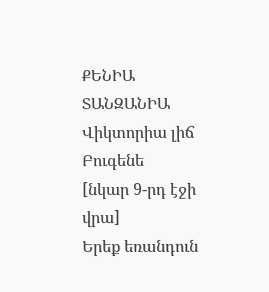ՔԵՆԻԱ
ՏԱՆԶԱՆԻԱ
Վիկտորիա լիճ
Բուգենե
[նկար 9-րդ էջի վրա]
Երեք եռանդուն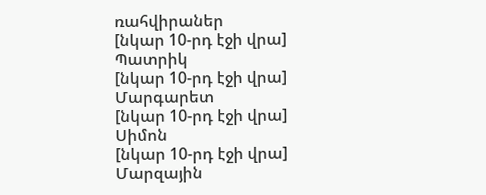ռահվիրաներ
[նկար 10-րդ էջի վրա]
Պատրիկ
[նկար 10-րդ էջի վրա]
Մարգարետ
[նկար 10-րդ էջի վրա]
Սիմոն
[նկար 10-րդ էջի վրա]
Մարզային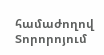համաժողով Տորորոյում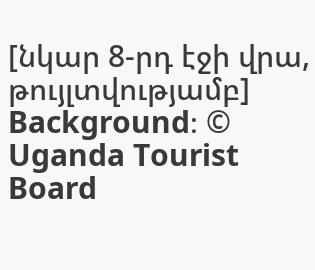[նկար 8-րդ էջի վրա, թույլտվությամբ]
Background։ © Uganda Tourist Board